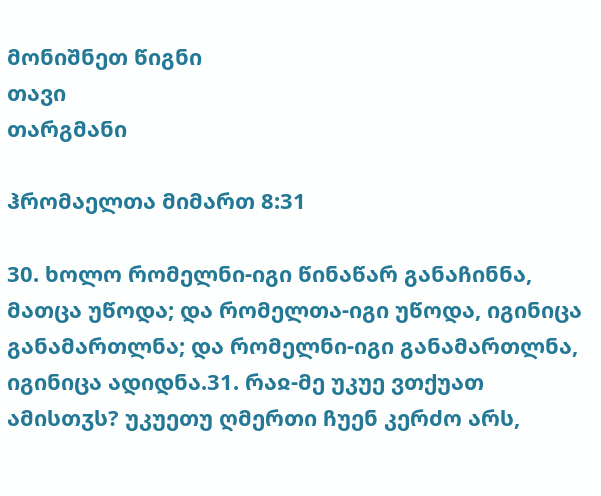მონიშნეთ წიგნი
თავი
თარგმანი

ჰრომაელთა მიმართ 8:31

30. ხოლო რომელნი-იგი წინაწარ განაჩინნა, მათცა უწოდა; და რომელთა-იგი უწოდა, იგინიცა განამართლნა; და რომელნი-იგი განამართლნა, იგინიცა ადიდნა.31. რაჲ-მე უკუე ვთქუათ ამისთჳს? უკუეთუ ღმერთი ჩუენ კერძო არს,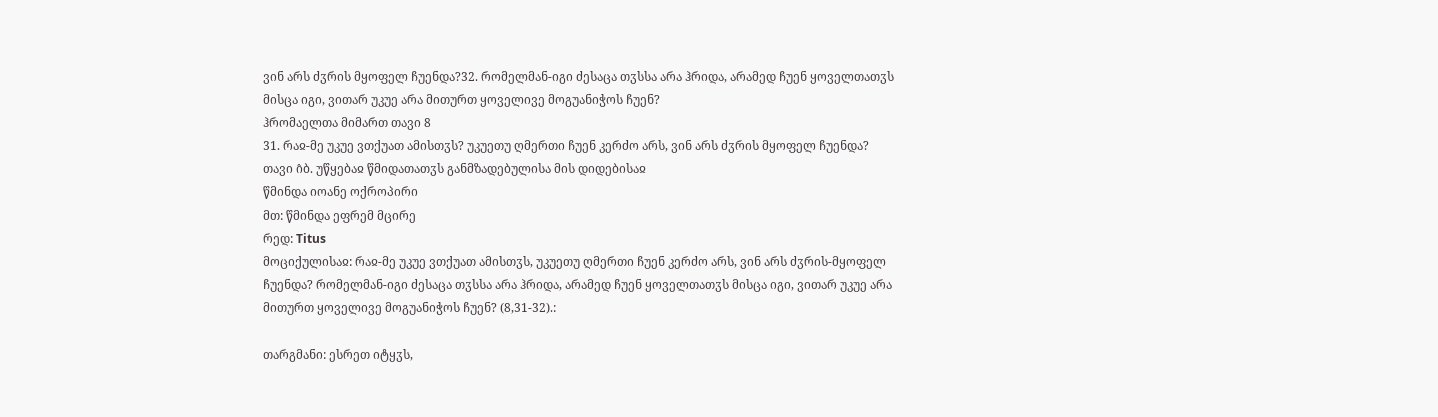ვინ არს ძჳრის მყოფელ ჩუენდა?32. რომელმან-იგი ძესაცა თჳსსა არა ჰრიდა, არამედ ჩუენ ყოველთათჳს მისცა იგი, ვითარ უკუე არა მითურთ ყოველივე მოგუანიჭოს ჩუენ?
ჰრომაელთა მიმართ თავი 8
31. რაჲ-მე უკუე ვთქუათ ამისთჳს? უკუეთუ ღმერთი ჩუენ კერძო არს, ვინ არს ძჳრის მყოფელ ჩუენდა?
თავი ი̂ბ. უწყებაჲ წმიდათათჳს განმზადებულისა მის დიდებისაჲ
წმინდა იოანე ოქროპირი
მთ: წმინდა ეფრემ მცირე
რედ: Titus
მოციქულისაჲ: რაჲ-მე უკუე ვთქუათ ამისთჳს, უკუეთუ ღმერთი ჩუენ კერძო არს, ვინ არს ძჳრის-მყოფელ ჩუენდა? რომელმან-იგი ძესაცა თჳსსა არა ჰრიდა, არამედ ჩუენ ყოველთათჳს მისცა იგი, ვითარ უკუე არა მითურთ ყოველივე მოგუანიჭოს ჩუენ? (8,31-32).:

თარგმანი: ესრეთ იტყჳს,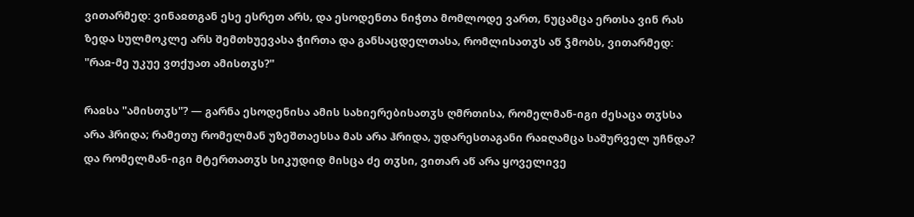ვითარმედ: ვინაჲთგან ესე ესრეთ არს, და ესოდენთა ნიჭთა მომლოდე ვართ, ნუცამცა ერთსა ვინ რას ზედა სულმოკლე არს შემთხუევასა ჭირთა და განსაცდელთასა, რომლისათჳს აწ ჴმობს, ვითარმედ: "რაჲ-მე უკუე ვთქუათ ამისთჳს?"

რაჲსა "ამისთჳს"? — გარნა ესოდენისა ამის სახიერებისათჳს ღმრთისა, რომელმან-იგი ძესაცა თჳსსა არა ჰრიდა; რამეთუ რომელმან უზეშთაესსა მას არა ჰრიდა, უდარესთაგანი რაჲღამცა საშურველ უჩნდა? და რომელმან-იგი მტერთათჳს სიკუდიდ მისცა ძე თჳსი, ვითარ აწ არა ყოველივე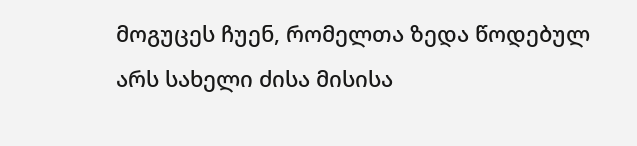მოგუცეს ჩუენ, რომელთა ზედა წოდებულ არს სახელი ძისა მისისა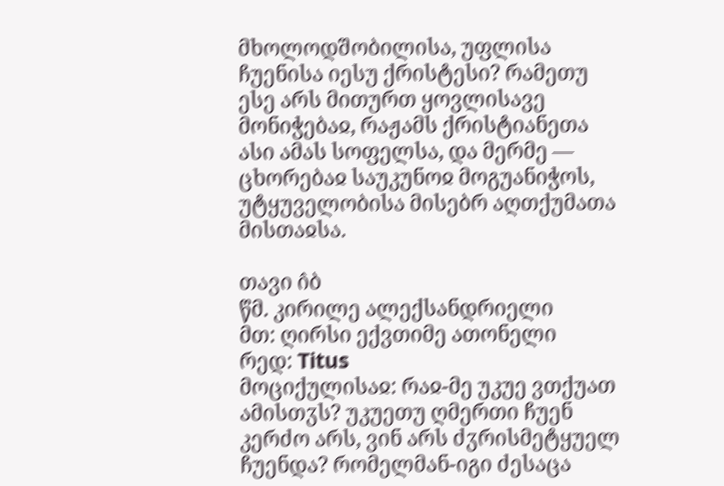მხოლოდშობილისა, უფლისა ჩუენისა იესუ ქრისტესი? რამეთუ ესე არს მითურთ ყოვლისავე მონიჭებაჲ, რაჟამს ქრისტიანეთა ასი ამას სოფელსა, და მერმე — ცხორებაჲ საუკუნოჲ მოგუანიჭოს, უტყუველობისა მისებრ აღთქუმათა მისთაჲსა.

თავი ი̂ბ
წმ. კირილე ალექსანდრიელი
მთ: ღირსი ექვთიმე ათონელი
რედ: Titus
მოციქულისაჲ: რაჲ-მე უკუე ვთქუათ ამისთჳს? უკუეთუ ღმერთი ჩუენ კერძო არს, ვინ არს ძჳრისმეტყუელ ჩუენდა? რომელმან-იგი ძესაცა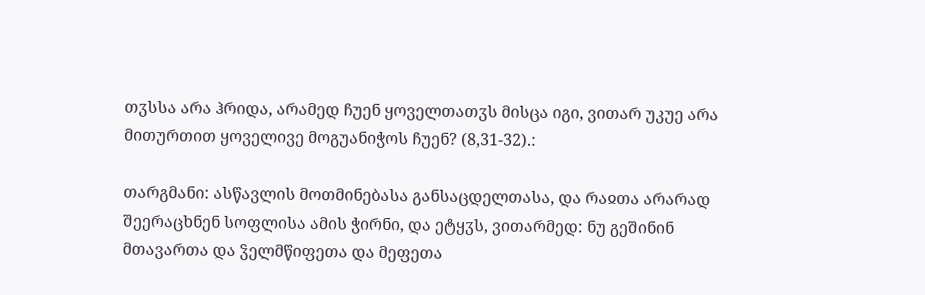თჳსსა არა ჰრიდა, არამედ ჩუენ ყოველთათჳს მისცა იგი, ვითარ უკუე არა მითურთით ყოველივე მოგუანიჭოს ჩუენ? (8,31-32).:

თარგმანი: ასწავლის მოთმინებასა განსაცდელთასა, და რაჲთა არარად შეერაცხნენ სოფლისა ამის ჭირნი, და ეტყჳს, ვითარმედ: ნუ გეშინინ მთავართა და ჴელმწიფეთა და მეფეთა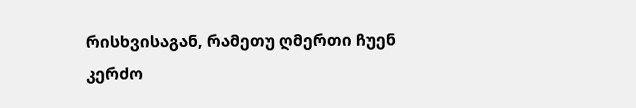რისხვისაგან, რამეთუ ღმერთი ჩუენ კერძო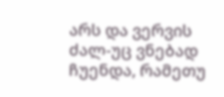არს და ვერვის ძალ-უც ვნებად ჩუენდა, რამეთუ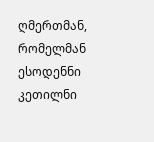ღმერთმან, რომელმან ესოდენნი კეთილნი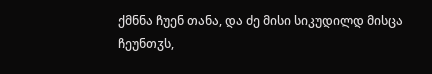ქმნნა ჩუენ თანა, და ძე მისი სიკუდილდ მისცა ჩეუნთჳს,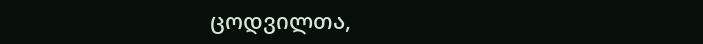ცოდვილთა,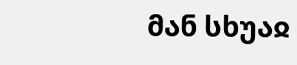მან სხუაჲ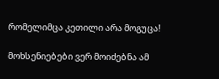რომელიმცა კეთილი არა მოგუცა!

მოხსენიებები ვერ მოიძებნა ამ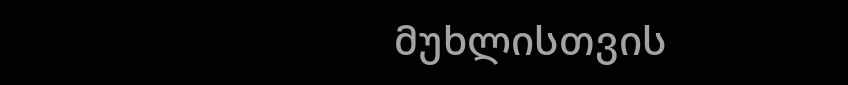მუხლისთვის